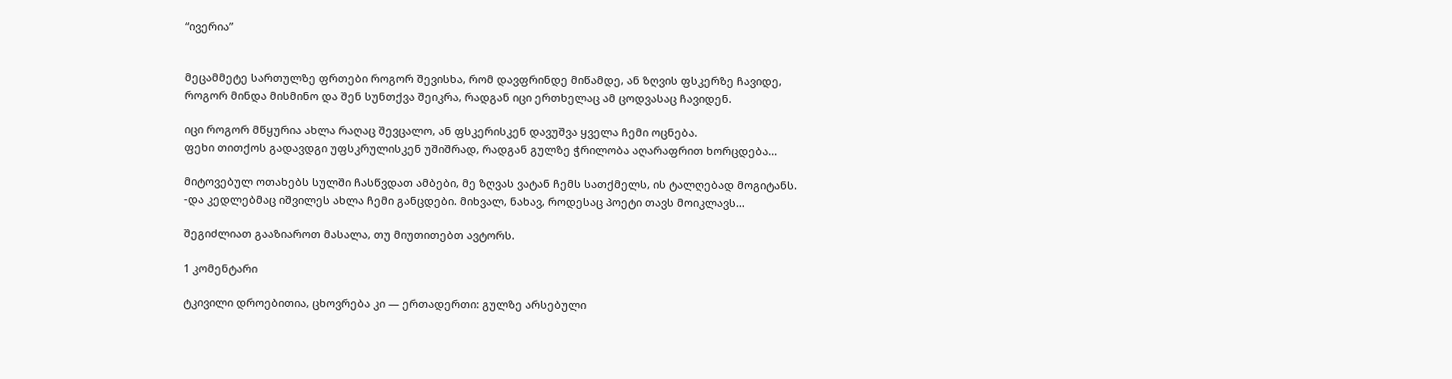“ივერია”


მეცამმეტე სართულზე ფრთები როგორ შევისხა, რომ დავფრინდე მიწამდე, ან ზღვის ფსკერზე ჩავიდე,
როგორ მინდა მისმინო და შენ სუნთქვა შეიკრა, რადგან იცი ერთხელაც ამ ცოდვასაც ჩავიდენ.

იცი როგორ მწყურია ახლა რაღაც შევცალო, ან ფსკერისკენ დავუშვა ყველა ჩემი ოცნება.
ფეხი თითქოს გადავდგი უფსკრულისკენ უშიშრად, რადგან გულზე ჭრილობა აღარაფრით ხორცდება…

მიტოვებულ ოთახებს სულში ჩასწვდათ ამბები, მე ზღვას ვატან ჩემს სათქმელს, ის ტალღებად მოგიტანს.
-და კედლებმაც იშვილეს ახლა ჩემი განცდები. მიხვალ, ნახავ, როდესაც პოეტი თავს მოიკლავს…

შეგიძლიათ გააზიაროთ მასალა, თუ მიუთითებთ ავტორს.

1 კომენტარი

ტკივილი დროებითია, ცხოვრება კი — ერთადერთი: გულზე არსებული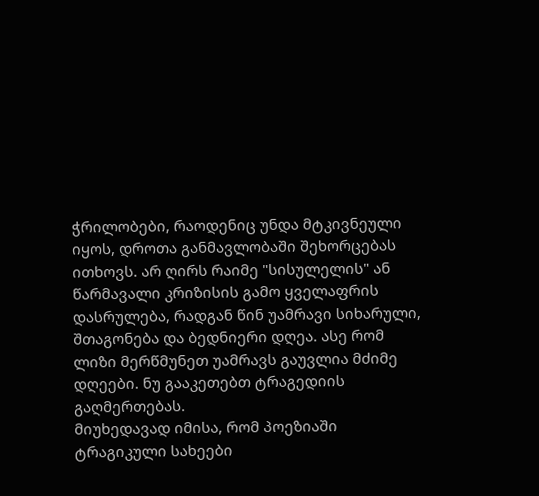ჭრილობები, რაოდენიც უნდა მტკივნეული იყოს, დროთა განმავლობაში შეხორცებას ითხოვს. არ ღირს რაიმე "სისულელის" ან წარმავალი კრიზისის გამო ყველაფრის დასრულება, რადგან წინ უამრავი სიხარული, შთაგონება და ბედნიერი დღეა. ასე რომ ლიზი მერწმუნეთ უამრავს გაუვლია მძიმე დღეები. ნუ გააკეთებთ ტრაგედიის გაღმერთებას.
მიუხედავად იმისა, რომ პოეზიაში ტრაგიკული სახეები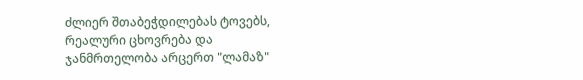ძლიერ შთაბეჭდილებას ტოვებს, რეალური ცხოვრება და ჯანმრთელობა არცერთ "ლამაზ"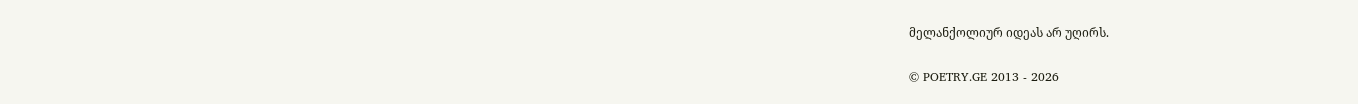მელანქოლიურ იდეას არ უღირს.

© POETRY.GE 2013 - 2026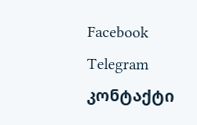Facebook Telegram კონტაქტი